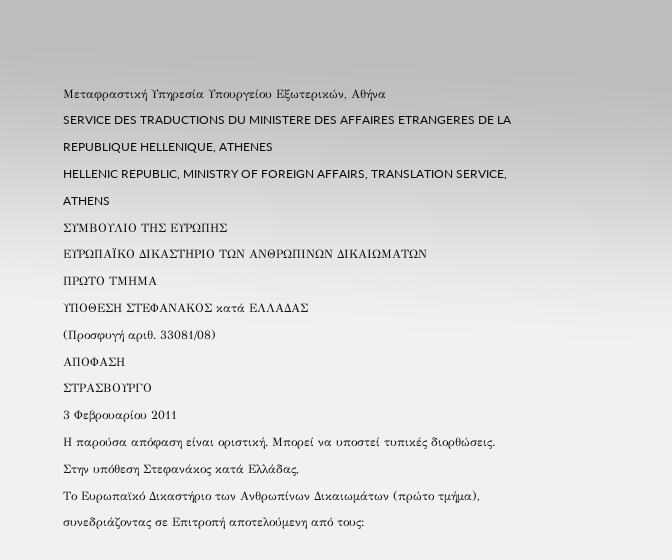Μεταφραστική Υπηρεσία Υπουργείου Εξωτερικών, Αθήνα
SERVICE DES TRADUCTIONS DU MINISTERE DES AFFAIRES ETRANGERES DE LA REPUBLIQUE HELLENIQUE, ATHENES
HELLENIC REPUBLIC, MINISTRY OF FOREIGN AFFAIRS, TRANSLATION SERVICE, ATHENS
ΣΥΜΒΟΥΛΙΟ ΤΗΣ ΕΥΡΩΠΗΣ
ΕΥΡΩΠΑΪΚΟ ΔΙΚΑΣΤΗΡΙΟ ΤΩΝ ΑΝΘΡΩΠΙΝΩΝ ΔΙΚΑΙΩΜΑΤΩΝ
ΠΡΩΤΟ ΤΜΗΜΑ
ΥΠΟΘΕΣΗ ΣΤΕΦΑΝΑΚΟΣ κατά ΕΛΛΑΔΑΣ
(Προσφυγή αριθ. 33081/08)
ΑΠΟΦΑΣΗ
ΣΤΡΑΣΒΟΥΡΓΟ
3 Φεβρουαρίου 2011
Η παρούσα απόφαση είναι οριστική. Μπορεί να υποστεί τυπικές διορθώσεις.
Στην υπόθεση Στεφανάκος κατά Ελλάδας,
Το Ευρωπαϊκό Δικαστήριο των Ανθρωπίνων Δικαιωμάτων (πρώτο τμήμα), συνεδριάζοντας σε Επιτροπή αποτελούμενη από τους: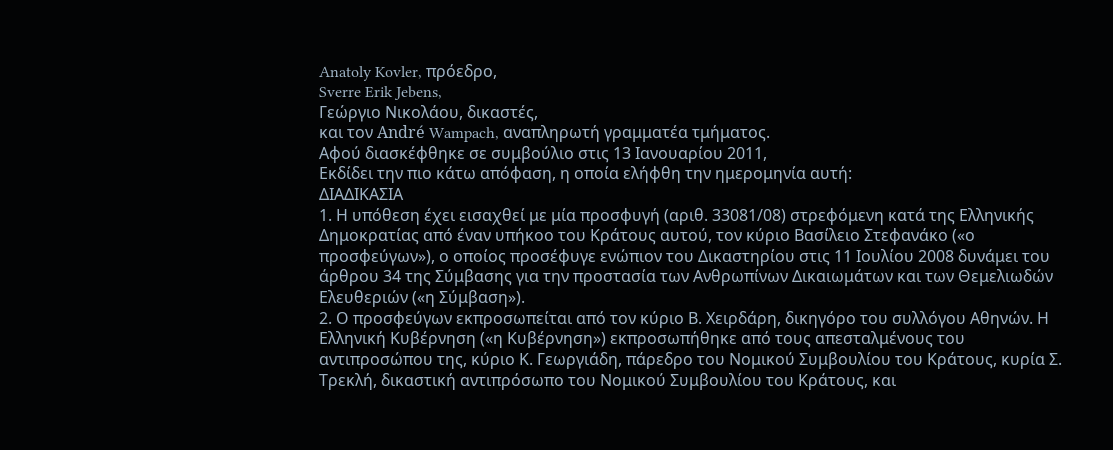Anatoly Kovler, πρόεδρο,
Sverre Erik Jebens,
Γεώργιο Νικολάου, δικαστές,
και τον André Wampach, αναπληρωτή γραμματέα τμήματος.
Αφού διασκέφθηκε σε συμβούλιο στις 13 Ιανουαρίου 2011,
Εκδίδει την πιο κάτω απόφαση, η οποία ελήφθη την ημερομηνία αυτή:
ΔΙΑΔΙΚΑΣΙΑ
1. Η υπόθεση έχει εισαχθεί με μία προσφυγή (αριθ. 33081/08) στρεφόμενη κατά της Ελληνικής Δημοκρατίας από έναν υπήκοο του Κράτους αυτού, τον κύριο Βασίλειο Στεφανάκο («ο προσφεύγων»), ο οποίος προσέφυγε ενώπιον του Δικαστηρίου στις 11 Ιουλίου 2008 δυνάμει του άρθρου 34 της Σύμβασης για την προστασία των Ανθρωπίνων Δικαιωμάτων και των Θεμελιωδών Ελευθεριών («η Σύμβαση»).
2. Ο προσφεύγων εκπροσωπείται από τον κύριο Β. Χειρδάρη, δικηγόρο του συλλόγου Αθηνών. Η Ελληνική Κυβέρνηση («η Κυβέρνηση») εκπροσωπήθηκε από τους απεσταλμένους του αντιπροσώπου της, κύριο Κ. Γεωργιάδη, πάρεδρο του Νομικού Συμβουλίου του Κράτους, κυρία Σ. Τρεκλή, δικαστική αντιπρόσωπο του Νομικού Συμβουλίου του Κράτους, και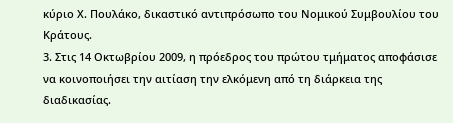κύριο Χ. Πουλάκο, δικαστικό αντιπρόσωπο του Νομικού Συμβουλίου του Κράτους.
3. Στις 14 Οκτωβρίου 2009, η πρόεδρος του πρώτου τμήματος αποφάσισε να κοινοποιήσει την αιτίαση την ελκόμενη από τη διάρκεια της διαδικασίας.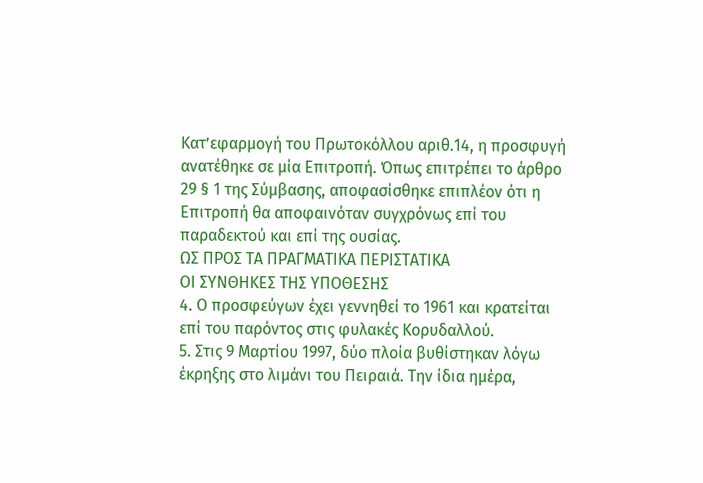Κατ’εφαρμογή του Πρωτοκόλλου αριθ.14, η προσφυγή ανατέθηκε σε μία Επιτροπή. Όπως επιτρέπει το άρθρο 29 § 1 της Σύμβασης, αποφασίσθηκε επιπλέον ότι η Επιτροπή θα αποφαινόταν συγχρόνως επί του παραδεκτού και επί της ουσίας.
ΩΣ ΠΡΟΣ ΤΑ ΠΡΑΓΜΑΤΙΚΑ ΠΕΡΙΣΤΑΤΙΚΑ
ΟΙ ΣΥΝΘΗΚΕΣ ΤΗΣ ΥΠΟΘΕΣΗΣ
4. Ο προσφεύγων έχει γεννηθεί το 1961 και κρατείται επί του παρόντος στις φυλακές Κορυδαλλού.
5. Στις 9 Μαρτίου 1997, δύο πλοία βυθίστηκαν λόγω έκρηξης στο λιμάνι του Πειραιά. Την ίδια ημέρα,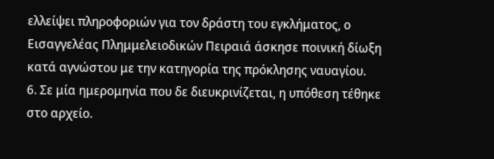ελλείψει πληροφοριών για τον δράστη του εγκλήματος, ο Εισαγγελέας Πλημμελειοδικών Πειραιά άσκησε ποινική δίωξη κατά αγνώστου με την κατηγορία της πρόκλησης ναυαγίου.
6. Σε μία ημερομηνία που δε διευκρινίζεται, η υπόθεση τέθηκε στο αρχείο.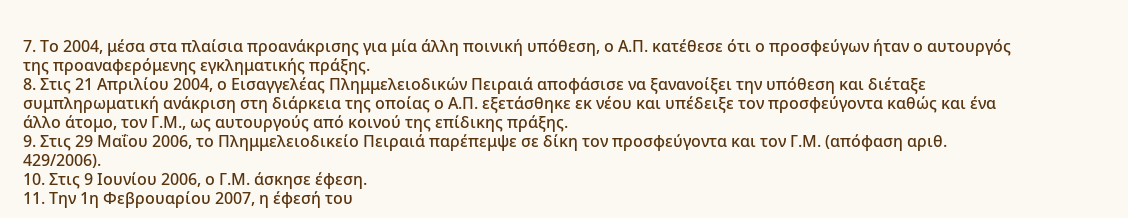7. Το 2004, μέσα στα πλαίσια προανάκρισης για μία άλλη ποινική υπόθεση, ο Α.Π. κατέθεσε ότι ο προσφεύγων ήταν ο αυτουργός της προαναφερόμενης εγκληματικής πράξης.
8. Στις 21 Απριλίου 2004, ο Εισαγγελέας Πλημμελειοδικών Πειραιά αποφάσισε να ξανανοίξει την υπόθεση και διέταξε συμπληρωματική ανάκριση στη διάρκεια της οποίας ο Α.Π. εξετάσθηκε εκ νέου και υπέδειξε τον προσφεύγοντα καθώς και ένα άλλο άτομο, τον Γ.Μ., ως αυτουργούς από κοινού της επίδικης πράξης.
9. Στις 29 Μαΐου 2006, το Πλημμελειοδικείο Πειραιά παρέπεμψε σε δίκη τον προσφεύγοντα και τον Γ.Μ. (απόφαση αριθ. 429/2006).
10. Στις 9 Ιουνίου 2006, ο Γ.Μ. άσκησε έφεση.
11. Την 1η Φεβρουαρίου 2007, η έφεσή του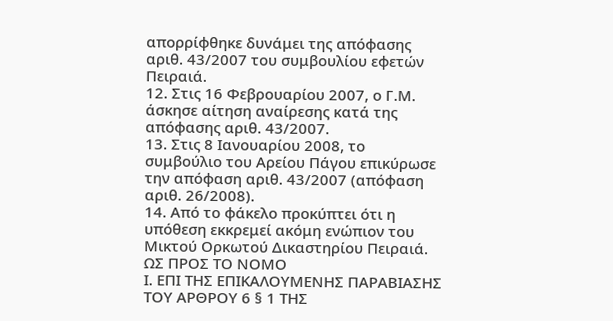απορρίφθηκε δυνάμει της απόφασης αριθ. 43/2007 του συμβουλίου εφετών Πειραιά.
12. Στις 16 Φεβρουαρίου 2007, ο Γ.Μ. άσκησε αίτηση αναίρεσης κατά της απόφασης αριθ. 43/2007.
13. Στις 8 Ιανουαρίου 2008, το συμβούλιο του Αρείου Πάγου επικύρωσε την απόφαση αριθ. 43/2007 (απόφαση αριθ. 26/2008).
14. Από το φάκελο προκύπτει ότι η υπόθεση εκκρεμεί ακόμη ενώπιον του Μικτού Ορκωτού Δικαστηρίου Πειραιά.
ΩΣ ΠΡΟΣ ΤΟ ΝΟΜΟ
Ι. ΕΠΙ ΤΗΣ ΕΠΙΚΑΛΟΥΜΕΝΗΣ ΠΑΡΑΒΙΑΣΗΣ ΤΟΥ ΑΡΘΡΟΥ 6 § 1 ΤΗΣ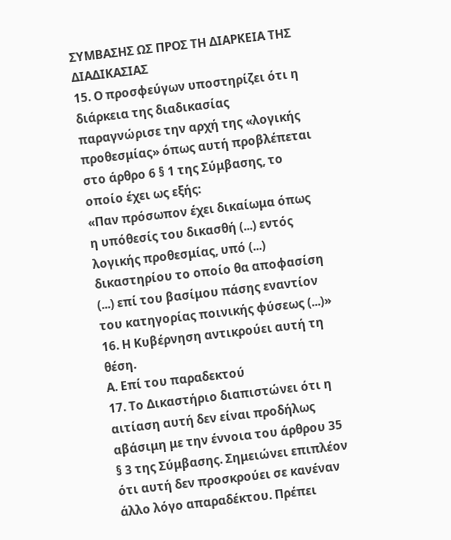ΣΥΜΒΑΣΗΣ ΩΣ ΠΡΟΣ ΤΗ ΔΙΑΡΚΕΙΑ ΤΗΣ ΔΙΑΔΙΚΑΣΙΑΣ
15. Ο προσφεύγων υποστηρίζει ότι η διάρκεια της διαδικασίας παραγνώρισε την αρχή της «λογικής προθεσμίας» όπως αυτή προβλέπεται στο άρθρο 6 § 1 της Σύμβασης, το οποίο έχει ως εξής:
«Παν πρόσωπον έχει δικαίωμα όπως η υπόθεσίς του δικασθή (...) εντός λογικής προθεσμίας, υπό (...) δικαστηρίου το οποίο θα αποφασίση (...) επί του βασίμου πάσης εναντίον του κατηγορίας ποινικής φύσεως (...)»
16. Η Κυβέρνηση αντικρούει αυτή τη θέση.
Α. Επί του παραδεκτού
17. Το Δικαστήριο διαπιστώνει ότι η αιτίαση αυτή δεν είναι προδήλως αβάσιμη με την έννοια του άρθρου 35 § 3 της Σύμβασης. Σημειώνει επιπλέον ότι αυτή δεν προσκρούει σε κανέναν άλλο λόγο απαραδέκτου. Πρέπει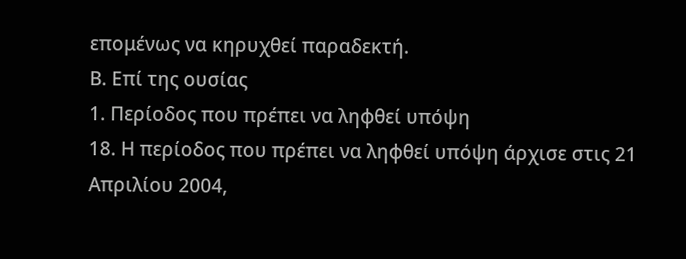επομένως να κηρυχθεί παραδεκτή.
Β. Επί της ουσίας
1. Περίοδος που πρέπει να ληφθεί υπόψη
18. Η περίοδος που πρέπει να ληφθεί υπόψη άρχισε στις 21 Απριλίου 2004,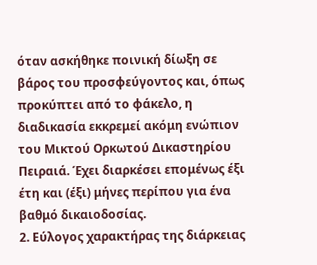όταν ασκήθηκε ποινική δίωξη σε βάρος του προσφεύγοντος και, όπως προκύπτει από το φάκελο, η διαδικασία εκκρεμεί ακόμη ενώπιον του Μικτού Ορκωτού Δικαστηρίου Πειραιά. Έχει διαρκέσει επομένως έξι έτη και (έξι) μήνες περίπου για ένα βαθμό δικαιοδοσίας.
2. Εύλογος χαρακτήρας της διάρκειας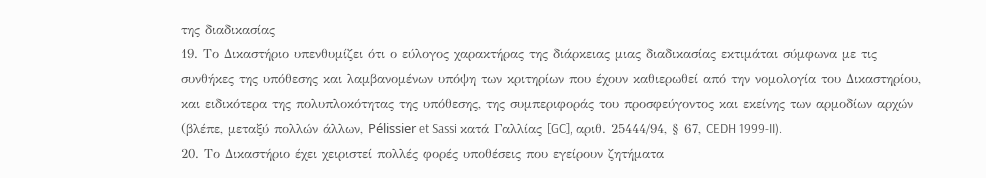της διαδικασίας
19. Το Δικαστήριο υπενθυμίζει ότι ο εύλογος χαρακτήρας της διάρκειας μιας διαδικασίας εκτιμάται σύμφωνα με τις συνθήκες της υπόθεσης και λαμβανομένων υπόψη των κριτηρίων που έχουν καθιερωθεί από την νομολογία του Δικαστηρίου, και ειδικότερα της πολυπλοκότητας της υπόθεσης, της συμπεριφοράς του προσφεύγοντος και εκείνης των αρμοδίων αρχών (βλέπε, μεταξύ πολλών άλλων, Pélissier et Sassi κατά Γαλλίας [GC], αριθ. 25444/94, § 67, CEDH 1999-II).
20. Το Δικαστήριο έχει χειριστεί πολλές φορές υποθέσεις που εγείρουν ζητήματα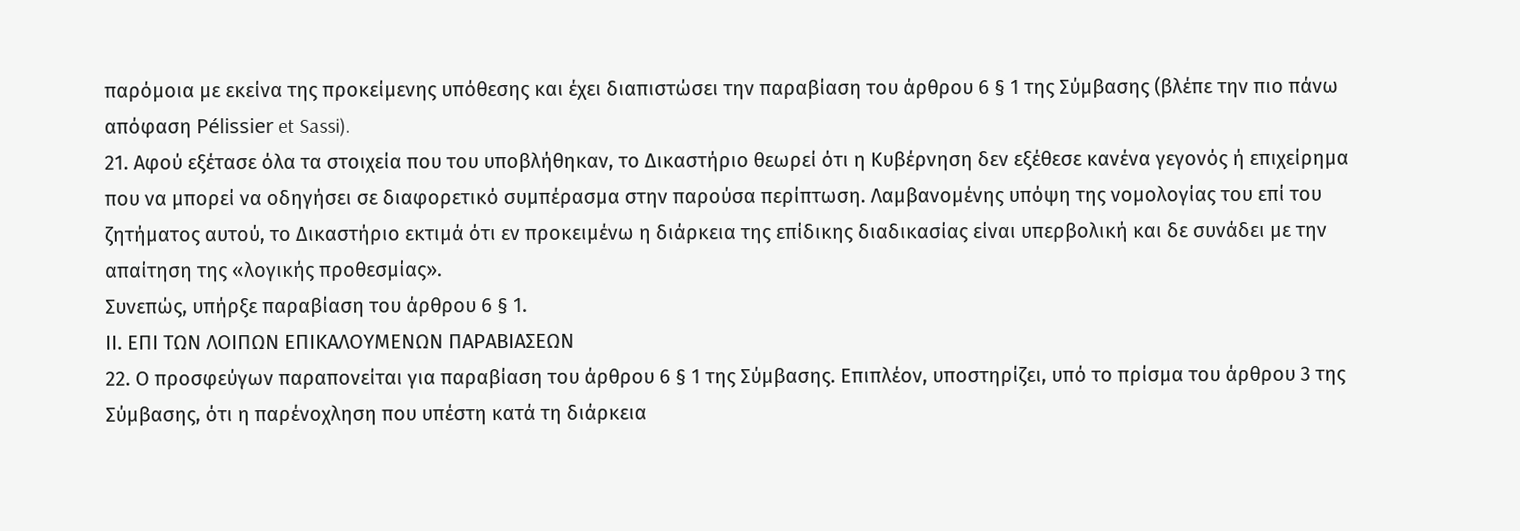παρόμοια με εκείνα της προκείμενης υπόθεσης και έχει διαπιστώσει την παραβίαση του άρθρου 6 § 1 της Σύμβασης (βλέπε την πιο πάνω απόφαση Pélissier et Sassi).
21. Αφού εξέτασε όλα τα στοιχεία που του υποβλήθηκαν, το Δικαστήριο θεωρεί ότι η Κυβέρνηση δεν εξέθεσε κανένα γεγονός ή επιχείρημα που να μπορεί να οδηγήσει σε διαφορετικό συμπέρασμα στην παρούσα περίπτωση. Λαμβανομένης υπόψη της νομολογίας του επί του ζητήματος αυτού, το Δικαστήριο εκτιμά ότι εν προκειμένω η διάρκεια της επίδικης διαδικασίας είναι υπερβολική και δε συνάδει με την απαίτηση της «λογικής προθεσμίας».
Συνεπώς, υπήρξε παραβίαση του άρθρου 6 § 1.
ΙΙ. ΕΠΙ ΤΩΝ ΛΟΙΠΩΝ ΕΠΙΚΑΛΟΥΜΕΝΩΝ ΠΑΡΑΒΙΑΣΕΩΝ
22. Ο προσφεύγων παραπονείται για παραβίαση του άρθρου 6 § 1 της Σύμβασης. Επιπλέον, υποστηρίζει, υπό το πρίσμα του άρθρου 3 της Σύμβασης, ότι η παρένοχληση που υπέστη κατά τη διάρκεια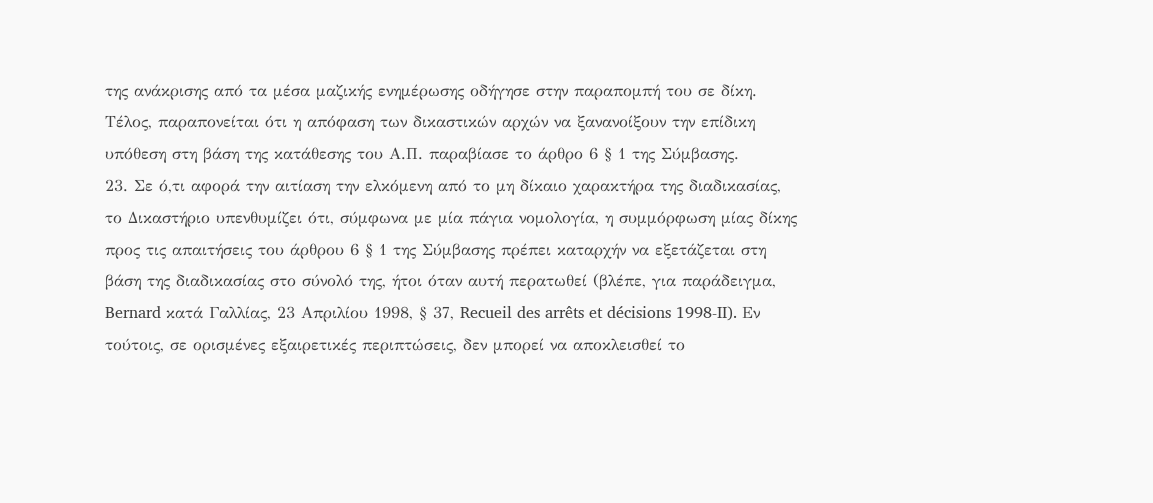της ανάκρισης από τα μέσα μαζικής ενημέρωσης οδήγησε στην παραπομπή του σε δίκη. Τέλος, παραπονείται ότι η απόφαση των δικαστικών αρχών να ξανανοίξουν την επίδικη υπόθεση στη βάση της κατάθεσης του Α.Π. παραβίασε το άρθρο 6 § 1 της Σύμβασης.
23. Σε ό,τι αφορά την αιτίαση την ελκόμενη από το μη δίκαιο χαρακτήρα της διαδικασίας, το Δικαστήριο υπενθυμίζει ότι, σύμφωνα με μία πάγια νομολογία, η συμμόρφωση μίας δίκης προς τις απαιτήσεις του άρθρου 6 § 1 της Σύμβασης πρέπει καταρχήν να εξετάζεται στη βάση της διαδικασίας στο σύνολό της, ήτοι όταν αυτή περατωθεί (βλέπε, για παράδειγμα, Bernard κατά Γαλλίας, 23 Απριλίου 1998, § 37, Recueil des arrêts et décisions 1998-II). Εν τούτοις, σε ορισμένες εξαιρετικές περιπτώσεις, δεν μπορεί να αποκλεισθεί το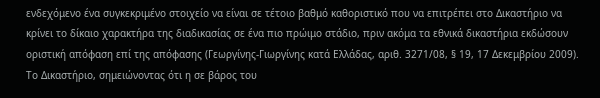ενδεχόμενο ένα συγκεκριμένο στοιχείο να είναι σε τέτοιο βαθμό καθοριστικό που να επιτρέπει στο Δικαστήριο να κρίνει το δίκαιο χαρακτήρα της διαδικασίας σε ένα πιο πρώιμο στάδιο, πριν ακόμα τα εθνικά δικαστήρια εκδώσουν οριστική απόφαση επί της απόφασης (Γεωργίνης-Γιωργίνης κατά Ελλάδας, αριθ. 3271/08, § 19, 17 Δεκεμβρίου 2009). Το Δικαστήριο, σημειώνοντας ότι η σε βάρος του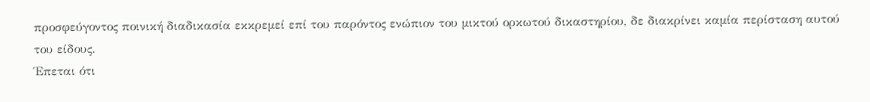προσφεύγοντος ποινική διαδικασία εκκρεμεί επί του παρόντος ενώπιον του μικτού ορκωτού δικαστηρίου, δε διακρίνει καμία περίσταση αυτού του είδους.
Έπεται ότι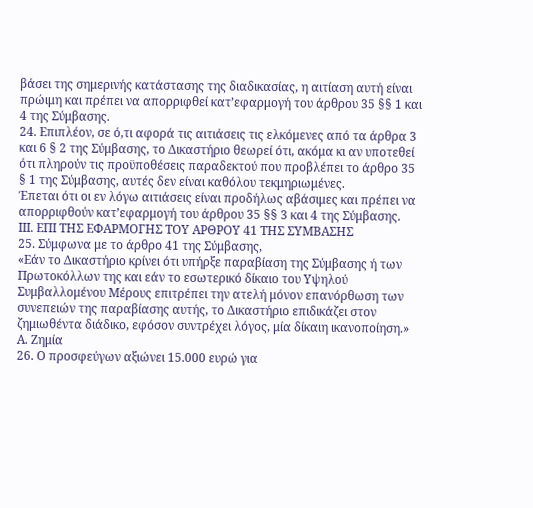βάσει της σημερινής κατάστασης της διαδικασίας, η αιτίαση αυτή είναι πρώιμη και πρέπει να απορριφθεί κατ’εφαρμογή του άρθρου 35 §§ 1 και 4 της Σύμβασης.
24. Επιπλέον, σε ό,τι αφορά τις αιτιάσεις τις ελκόμενες από τα άρθρα 3 και 6 § 2 της Σύμβασης, το Δικαστήριο θεωρεί ότι, ακόμα κι αν υποτεθεί ότι πληρούν τις προϋποθέσεις παραδεκτού που προβλέπει το άρθρο 35 § 1 της Σύμβασης, αυτές δεν είναι καθόλου τεκμηριωμένες.
Έπεται ότι οι εν λόγω αιτιάσεις είναι προδήλως αβάσιμες και πρέπει να απορριφθούν κατ’εφαρμογή του άρθρου 35 §§ 3 και 4 της Σύμβασης.
ΙΙΙ. ΕΠΙ ΤΗΣ ΕΦΑΡΜΟΓΗΣ ΤΟΥ ΑΡΘΡΟΥ 41 ΤΗΣ ΣΥΜΒΑΣΗΣ
25. Σύμφωνα με το άρθρο 41 της Σύμβασης,
«Εάν το Δικαστήριο κρίνει ότι υπήρξε παραβίαση της Σύμβασης ή των Πρωτοκόλλων της και εάν το εσωτερικό δίκαιο του Υψηλού Συμβαλλομένου Μέρους επιτρέπει την ατελή μόνον επανόρθωση των συνεπειών της παραβίασης αυτής, το Δικαστήριο επιδικάζει στον ζημιωθέντα διάδικο, εφόσον συντρέχει λόγος, μία δίκαιη ικανοποίηση.»
Α. Ζημία
26. Ο προσφεύγων αξιώνει 15.000 ευρώ για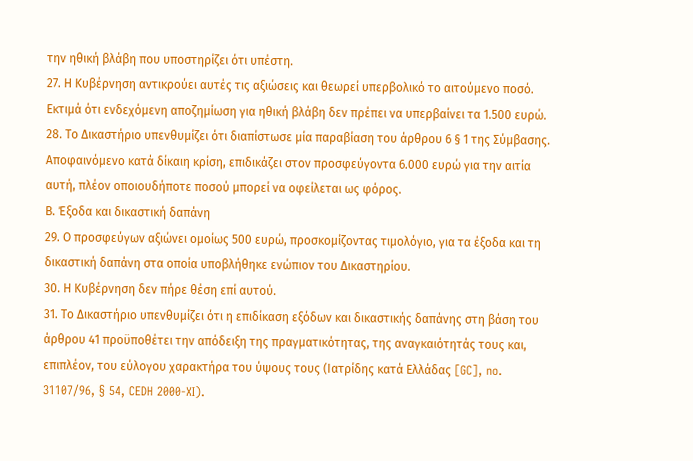την ηθική βλάβη που υποστηρίζει ότι υπέστη.
27. Η Κυβέρνηση αντικρούει αυτές τις αξιώσεις και θεωρεί υπερβολικό το αιτούμενο ποσό. Εκτιμά ότι ενδεχόμενη αποζημίωση για ηθική βλάβη δεν πρέπει να υπερβαίνει τα 1.500 ευρώ.
28. Το Δικαστήριο υπενθυμίζει ότι διαπίστωσε μία παραβίαση του άρθρου 6 § 1 της Σύμβασης. Αποφαινόμενο κατά δίκαιη κρίση, επιδικάζει στον προσφεύγοντα 6.000 ευρώ για την αιτία αυτή, πλέον οποιουδήποτε ποσού μπορεί να οφείλεται ως φόρος.
Β. Έξοδα και δικαστική δαπάνη
29. Ο προσφεύγων αξιώνει ομοίως 500 ευρώ, προσκομίζοντας τιμολόγιο, για τα έξοδα και τη δικαστική δαπάνη στα οποία υποβλήθηκε ενώπιον του Δικαστηρίου.
30. Η Κυβέρνηση δεν πήρε θέση επί αυτού.
31. Το Δικαστήριο υπενθυμίζει ότι η επιδίκαση εξόδων και δικαστικής δαπάνης στη βάση του άρθρου 41 προϋποθέτει την απόδειξη της πραγματικότητας, της αναγκαιότητάς τους και, επιπλέον, του εύλογου χαρακτήρα του ύψους τους (Ιατρίδης κατά Ελλάδας [GC], no. 31107/96, § 54, CEDH 2000-XI).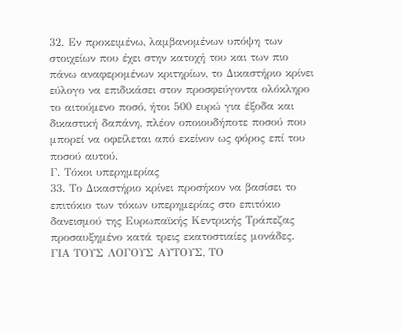32. Εν προκειμένω, λαμβανομένων υπόψη των στοιχείων που έχει στην κατοχή του και των πιο πάνω αναφερομένων κριτηρίων, το Δικαστήριο κρίνει εύλογο να επιδικάσει στον προσφεύγοντα ολόκληρο το αιτούμενο ποσό, ήτοι 500 ευρώ για έξοδα και δικαστική δαπάνη, πλέον οποιουδήποτε ποσού που μπορεί να οφείλεται από εκείνον ως φόρος επί του ποσού αυτού.
Γ. Τόκοι υπερημερίας
33. Το Δικαστήριο κρίνει προσήκον να βασίσει το επιτόκιο των τόκων υπερημερίας στο επιτόκιο δανεισμού της Ευρωπαϊκής Κεντρικής Τράπεζας προσαυξημένο κατά τρεις εκατοστιαίες μονάδες.
ΓΙΑ ΤΟΥΣ ΛΟΓΟΥΣ ΑΥΤΟΥΣ, ΤΟ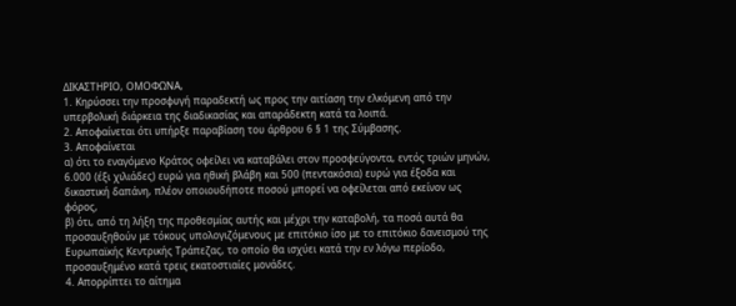ΔΙΚΑΣΤΗΡΙΟ, ΟΜΟΦΩΝΑ,
1. Κηρύσσει την προσφυγή παραδεκτή ως προς την αιτίαση την ελκόμενη από την υπερβολική διάρκεια της διαδικασίας και απαράδεκτη κατά τα λοιπά.
2. Αποφαίνεται ότι υπήρξε παραβίαση του άρθρου 6 § 1 της Σύμβασης.
3. Αποφαίνεται
α) ότι το εναγόμενο Κράτος οφείλει να καταβάλει στον προσφεύγοντα, εντός τριών μηνών, 6.000 (έξι χιλιάδες) ευρώ για ηθική βλάβη και 500 (πεντακόσια) ευρώ για έξοδα και δικαστική δαπάνη, πλέον οποιουδήποτε ποσού μπορεί να οφείλεται από εκείνον ως φόρος,
β) ότι, από τη λήξη της προθεσμίας αυτής και μέχρι την καταβολή, τα ποσά αυτά θα προσαυξηθούν με τόκους υπολογιζόμενους με επιτόκιο ίσο με το επιτόκιο δανεισμού της Ευρωπαϊκής Κεντρικής Τράπεζας, το οποίο θα ισχύει κατά την εν λόγω περίοδο, προσαυξημένο κατά τρεις εκατοστιαίες μονάδες.
4. Απορρίπτει το αίτημα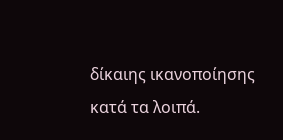δίκαιης ικανοποίησης κατά τα λοιπά.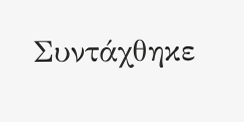Συντάχθηκε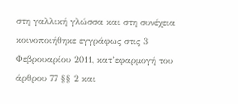στη γαλλική γλώσσα και στη συνέχεια κοινοποιήθηκε εγγράφως στις 3 Φεβρουαρίου 2011, κατ’εφαρμογή του άρθρου 77 §§ 2 και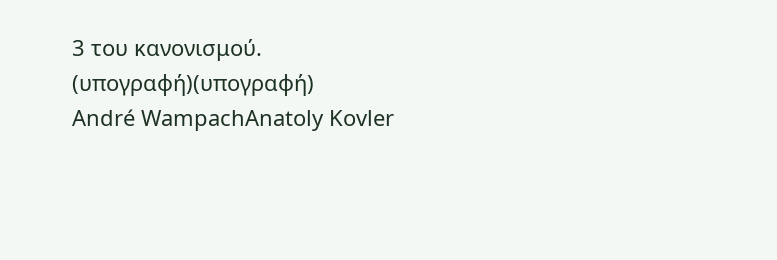3 του κανονισμού.
(υπογραφή)(υπογραφή)
André WampachAnatoly Kovler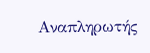Αναπληρωτής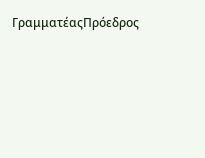ΓραμματέαςΠρόεδρος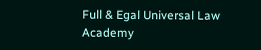Full & Egal Universal Law Academy